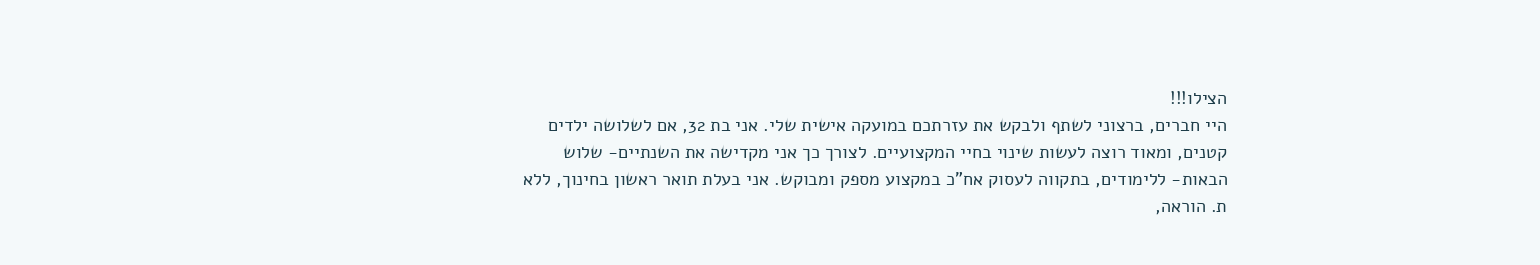הצילו!!!
היי חברים, ברצוני לשתף ולבקש את עזרתכם במועקה אישית שלי. אני בת 32, אם לשלושה ילדים קטנים, ומאוד רוצה לעשות שינוי בחיי המקצועיים. לצורך כך אני מקדישה את השנתיים- שלוש הבאות- ללימודים, בתקווה לעסוק אח"כ במקצוע מספק ומבוקש. אני בעלת תואר ראשון בחינוך, ללא ת. הוראה,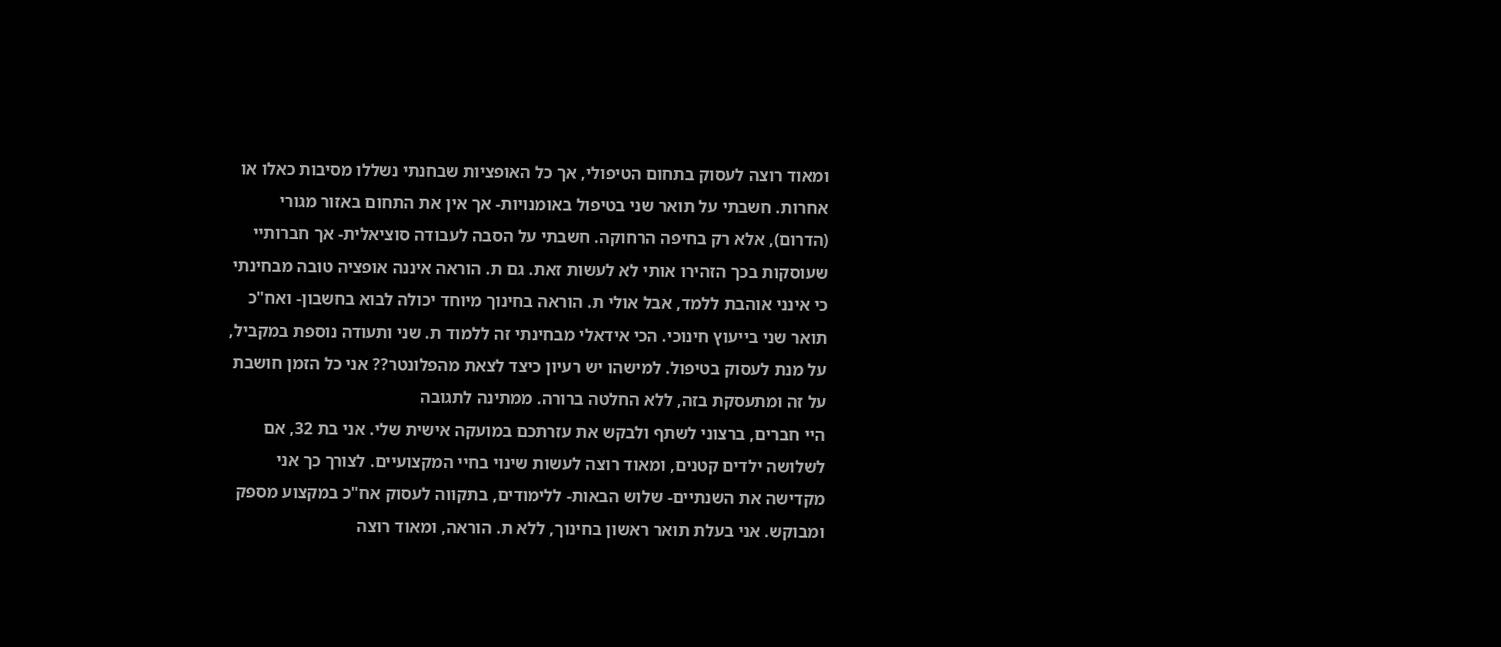ומאוד רוצה לעסוק בתחום הטיפולי, אך כל האופציות שבחנתי נשללו מסיבות כאלו או אחרות. חשבתי על תואר שני בטיפול באומנויות- אך אין את התחום באזור מגורי (הדרום), אלא רק בחיפה הרחוקה. חשבתי על הסבה לעבודה סוציאלית- אך חברותיי שעוסקות בכך הזהירו אותי לא לעשות זאת. גם ת. הוראה איננה אופציה טובה מבחינתי כי אינני אוהבת ללמד, אבל אולי ת. הוראה בחינוך מיוחד יכולה לבוא בחשבון- ואח"כ תואר שני בייעוץ חינוכי. הכי אידאלי מבחינתי זה ללמוד ת. שני ותעודה נוספת במקביל, על מנת לעסוק בטיפול. למישהו יש רעיון כיצד לצאת מהפלונטר?? אני כל הזמן חושבת על זה ומתעסקת בזה, ללא החלטה ברורה. ממתינה לתגובה
היי חברים, ברצוני לשתף ולבקש את עזרתכם במועקה אישית שלי. אני בת 32, אם לשלושה ילדים קטנים, ומאוד רוצה לעשות שינוי בחיי המקצועיים. לצורך כך אני מקדישה את השנתיים- שלוש הבאות- ללימודים, בתקווה לעסוק אח"כ במקצוע מספק ומבוקש. אני בעלת תואר ראשון בחינוך, ללא ת. הוראה, ומאוד רוצה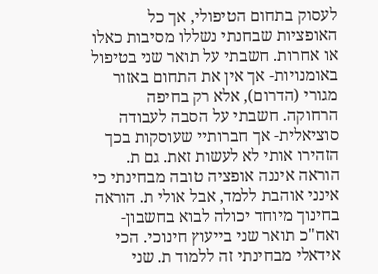לעסוק בתחום הטיפולי, אך כל האופציות שבחנתי נשללו מסיבות כאלו או אחרות. חשבתי על תואר שני בטיפול באומנויות- אך אין את התחום באזור מגורי (הדרום), אלא רק בחיפה הרחוקה. חשבתי על הסבה לעבודה סוציאלית- אך חברותיי שעוסקות בכך הזהירו אותי לא לעשות זאת. גם ת. הוראה איננה אופציה טובה מבחינתי כי אינני אוהבת ללמד, אבל אולי ת. הוראה בחינוך מיוחד יכולה לבוא בחשבון- ואח"כ תואר שני בייעוץ חינוכי. הכי אידאלי מבחינתי זה ללמוד ת. שני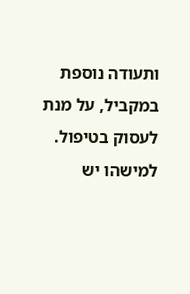ותעודה נוספת במקביל, על מנת לעסוק בטיפול. למישהו יש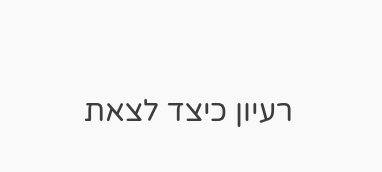רעיון כיצד לצאת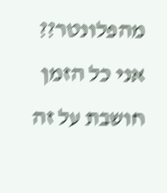מהפלונטר?? אני כל הזמן חושבת על זה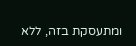ומתעסקת בזה, ללא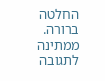החלטה ברורה. ממתינה לתגובה